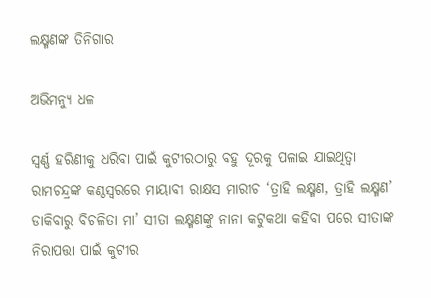ଲକ୍ଷ୍ମଣଙ୍କ ତିନିଗାର

ଅଭିମନ୍ୟୁ ଧଳ

ସ୍ୱର୍ଣ୍ଣ ହରିଣୀକୁ ଧରିବା ପାଇଁ କୁଟୀରଠାରୁ ବହୁ ଦୂରକୁ ପଳାଇ ଯାଇଥିତ୍ବା ରାମଚନ୍ଦ୍ରଙ୍କ କଣ୍ଠସ୍ବରରେ ମାୟାବୀ ରାକ୍ଷସ ମାରୀଚ ‘ତ୍ରାହି ଲକ୍ଷ୍ମଣ, ତ୍ରାହି ଲକ୍ଷ୍ମଣ’ ଡାକିବାରୁ ବିଚଳିତା ମା’ ସୀତା ଲକ୍ଷ୍ମଣଙ୍କୁ ନାନା କଟୁକଥା କହିବା ପରେ ସୀତାଙ୍କ ନିରାପତ୍ତା ପାଇଁ କୁଟୀର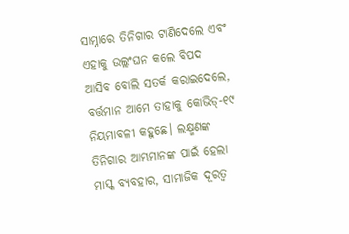ସାମ୍ନାରେ ତିନିଗାର ଟାଣିଦେଲେ ଏବଂ ଏହାକୁ ଉଲ୍ଲଂଘନ କଲେ ବିପଦ ଆସିବ ବୋଲି ସତର୍କ କରାଇଦେଲେ, ବର୍ତ୍ତମାନ ଆମେ ତାହାକୁ କୋଭିଡ୍‌-୧୯ ନିୟମାବଳୀ କହୁଛେ। ଲକ୍ଷ୍ମଣଙ୍କ ତିନିଗାର ଆମ୍ଭମାନଙ୍କ ପାଇଁ ହେଲା ମାସ୍କ ବ୍ୟବହାର, ସାମାଜିକ ଦୂରତ୍ୱ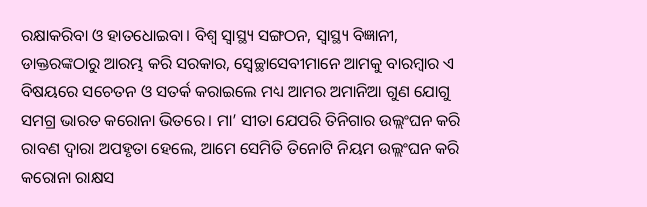ରକ୍ଷାକରିବା ଓ ହାତଧୋଇବା। ବିଶ୍ୱ ସ୍ବାସ୍ଥ୍ୟ ସଙ୍ଗଠନ, ସ୍ବାସ୍ଥ୍ୟ ବିଜ୍ଞାନୀ, ଡାକ୍ତରଙ୍କଠାରୁ ଆରମ୍ଭ କରି ସରକାର, ସ୍ବେଚ୍ଛାସେବୀମାନେ ଆମକୁ ବାରମ୍ବାର ଏ ବିଷୟରେ ସଚେତନ ଓ ସତର୍କ କରାଇଲେ ମଧ୍ୟ ଆମର ଅମାନିଆ ଗୁଣ ଯୋଗୁ ସମଗ୍ର ଭାରତ କରୋନା ଭିତରେ। ମା’ ସୀତା ଯେପରି ତିନିଗାର ଉଲ୍ଲଂଘନ କରି ରାବଣ ଦ୍ୱାରା ଅପହୃତା ହେଲେ, ଆମେ ସେମିତି ତିନୋଟି ନିୟମ ଉଲ୍ଲଂଘନ କରି କରୋନା ରାକ୍ଷସ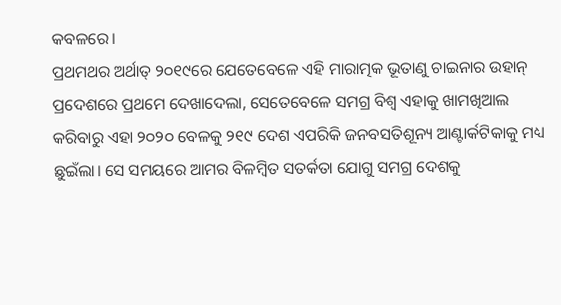କବଳରେ।
ପ୍ରଥମଥର ଅର୍ଥାତ୍‌ ୨୦୧୯ରେ ଯେତେବେଳେ ଏହି ମାରାତ୍ମକ ଭୂତାଣୁ ଚାଇନାର ଉହାନ୍‌ ପ୍ରଦେଶରେ ପ୍ରଥମେ ଦେଖାଦେଲା, ସେତେବେଳେ ସମଗ୍ର ବିଶ୍ୱ ଏହାକୁ ଖାମଖିଆଲ କରିବାରୁ ଏହା ୨୦୨୦ ବେଳକୁ ୨୧୯ ଦେଶ ଏପରିକି ଜନବସତିଶୂନ୍ୟ ଆଣ୍ଟାର୍କଟିକାକୁ ମଧ୍ୟ ଛୁଇଁଲା। ସେ ସମୟରେ ଆମର ବିଳମ୍ବିତ ସତର୍କତା ଯୋଗୁ ସମଗ୍ର ଦେଶକୁ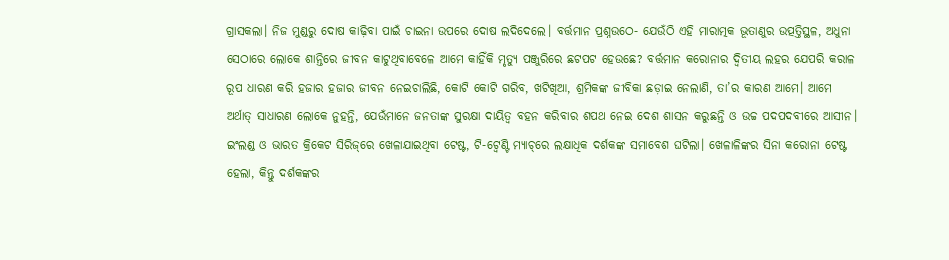ଗ୍ରାସକଲା। ନିଜ ମୁଣ୍ଡରୁ ଦୋଷ କାଢ଼ିବା ପାଇଁ ଚାଇନା ଉପରେ ଦୋଷ ଲଦିଦେଲେ। ବର୍ତ୍ତମାନ ପ୍ରଶ୍ନଉଠେ- ଯେଉଁଠି ଏହି ମାରାତ୍ମକ ଭୂତାଣୁର ଉତ୍ପତ୍ତିସ୍ଥଳ, ଅଧୁନା ସେଠାରେ ଲୋକେ ଶାନ୍ତିରେ ଜୀବନ କାଟୁଥିବାବେଳେ ଆମେ କାହିଁକି ମୃତ୍ୟୁ ପଞ୍ଜୁରିରେ ଛଟପଟ ହେଉଛେ? ବର୍ତ୍ତମାନ କରୋନାର ଦ୍ୱିତୀୟ ଲହର ଯେପରି କରାଳ ରୂପ ଧାରଣ କରି ହଜାର ହଜାର ଜୀବନ ନେଇଚାଲିଛି, କୋଟି କୋଟି ଗରିବ, ଖଟିଖିଆ, ଶ୍ରମିକଙ୍କ ଜୀବିକା ଛଡ଼ାଇ ନେଲାଣି, ତା’ର କାରଣ ଆମେ। ଆମେ ଅର୍ଥାତ୍‌ ସାଧାରଣ ଲୋକେ ନୁହନ୍ତି, ଯେଉଁମାନେ ଜନତାଙ୍କ ସୁରକ୍ଷା ଦାୟିତ୍ୱ ବହନ କରିବାର ଶପଥ ନେଇ ଦେଶ ଶାସନ କରୁଛନ୍ତି ଓ ଉଚ୍ଚ ପଦପଦବୀରେ ଆସୀନ।
ଇଂଲଣ୍ଡ ଓ ଭାରତ କ୍ରିକେଟ ସିରିଜ୍‌ରେ ଖେଳାଯାଇଥିବା ଟେଷ୍ଟ, ଟି-ଟ୍ବେଣ୍ଟି ମ୍ୟାଚ୍‌ରେ ଲକ୍ଷାଧିକ ଦର୍ଶକଙ୍କ ସମାବେଶ ଘଟିଲା। ଖେଳାଳିଙ୍କର ସିନା କରୋନା ଟେଷ୍ଟ ହେଲା, କିନ୍ତୁ ଦର୍ଶକଙ୍କର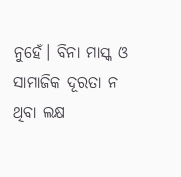ନୁହେଁ। ବିନା ମାସ୍କ ଓ ସାମାଜିକ ଦୂରତା ନ ଥିବା ଲକ୍ଷ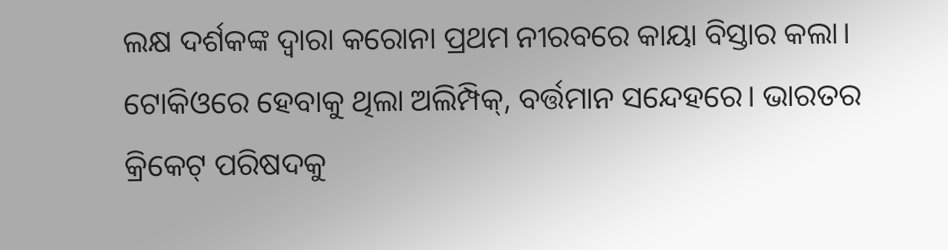ଲକ୍ଷ ଦର୍ଶକଙ୍କ ଦ୍ୱାରା କରୋନା ପ୍ରଥମ ନୀରବରେ କାୟା ବିସ୍ତାର କଲା। ଟୋକିଓରେ ହେବାକୁ ଥିଲା ଅଲିମ୍ପିକ୍‌, ବର୍ତ୍ତମାନ ସନ୍ଦେହରେ। ଭାରତର କ୍ରିକେଟ୍‌ ପରିଷଦକୁ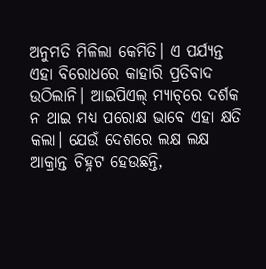ଅନୁମତି ମିଳିଲା କେମିତି। ଏ ପର୍ଯ୍ୟନ୍ତ ଏହା ବିରୋଧରେ କାହାରି ପ୍ରତିବାଦ ଉଠିଲାନି। ଆଇପିଏଲ୍‌ ମ୍ୟାଚ୍‌ରେ ଦର୍ଶକ ନ ଥାଇ ମଧ୍ୟ ପରୋକ୍ଷ ଭାବେ ଏହା କ୍ଷତି କଲା। ଯେଉଁ ଦେଶରେ ଲକ୍ଷ ଲକ୍ଷ ଆକ୍ରାନ୍ତ ଚିହ୍ନଟ ହେଉଛନ୍ତି,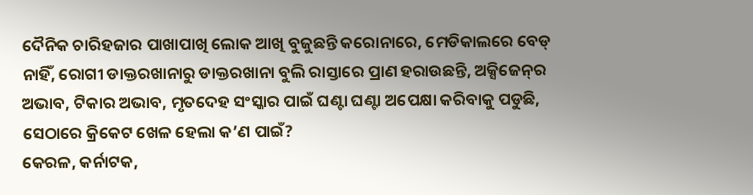ଦୈନିକ ଚାରିହଜାର ପାଖାପାଖି ଲୋକ ଆଖି ବୁଜୁଛନ୍ତି କରୋନାରେ, ମେଡିକାଲରେ ବେଡ୍‌ ନାହିଁ, ରୋଗୀ ଡାକ୍ତରଖାନାରୁ ଡାକ୍ତରଖାନା ବୁଲି ରାସ୍ତାରେ ପ୍ରାଣ ହରାଉଛନ୍ତି, ଅକ୍ସିଜେନ୍‌ର ଅଭାବ, ଟିକାର ଅଭାବ, ମୃତଦେହ ସଂସ୍କାର ପାଇଁ ଘଣ୍ଟା ଘଣ୍ଟା ଅପେକ୍ଷା କରିବାକୁ ପଡୁଛି, ସେଠାରେ କ୍ରିକେଟ ଖେଳ ହେଲା କ’ଣ ପାଇଁ?
କେରଳ, କର୍ନାଟକ,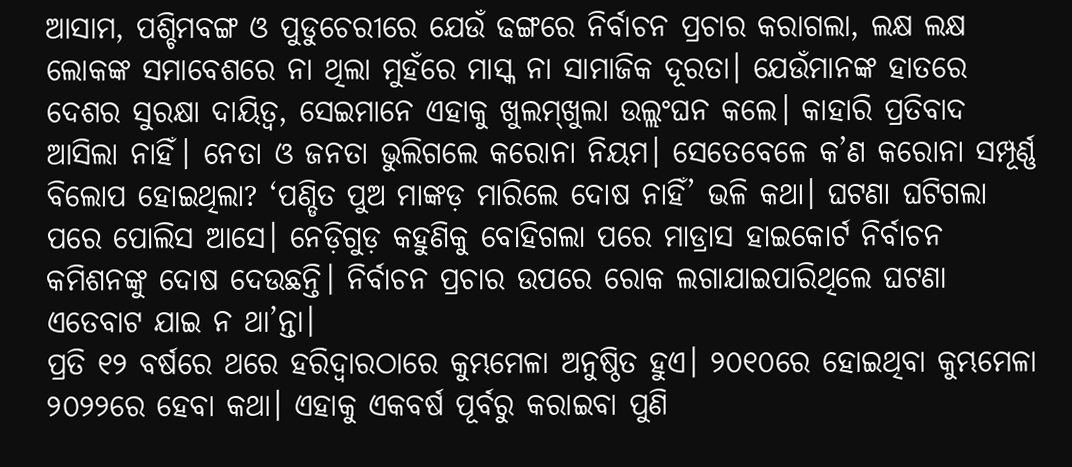ଆସାମ, ପଶ୍ଚିମବଙ୍ଗ ଓ ପୁଡୁଚେରୀରେ ଯେଉଁ ଢଙ୍ଗରେ ନିର୍ବାଚନ ପ୍ରଚାର କରାଗଲା, ଲକ୍ଷ ଲକ୍ଷ ଲୋକଙ୍କ ସମାବେଶରେ ନା ଥିଲା ମୁହଁରେ ମାସ୍କ ନା ସାମାଜିକ ଦୂରତା। ଯେଉଁମାନଙ୍କ ହାତରେ ଦେଶର ସୁରକ୍ଷା ଦାୟିତ୍ୱ, ସେଇମାନେ ଏହାକୁ ଖୁଲମ୍‌ଖୁଲା ଉଲ୍ଲଂଘନ କଲେ। କାହାରି ପ୍ରତିବାଦ ଆସିଲା ନାହିଁ। ନେତା ଓ ଜନତା ଭୁଲିଗଲେ କରୋନା ନିୟମ। ସେତେବେଳେ କ’ଣ କରୋନା ସମ୍ପୂର୍ଣ୍ଣ ବିଲୋପ ହୋଇଥିଲା? ‘ପଣ୍ଡିତ ପୁଅ ମାଙ୍କଡ଼ ମାରିଲେ ଦୋଷ ନାହିଁ’ ଭଳି କଥା। ଘଟଣା ଘଟିଗଲା ପରେ ପୋଲିସ ଆସେ। ନେଡ଼ିଗୁଡ଼ କହୁଣିକୁ ବୋହିଗଲା ପରେ ମାଡ୍ରାସ ହାଇକୋର୍ଟ ନିର୍ବାଚନ କମିଶନଙ୍କୁ ଦୋଷ ଦେଉଛନ୍ତି। ନିର୍ବାଚନ ପ୍ରଚାର ଉପରେ ରୋକ ଲଗାଯାଇପାରିଥିଲେ ଘଟଣା ଏତେବାଟ ଯାଇ ନ ଥା’ନ୍ତା।
ପ୍ରତି ୧୨ ବର୍ଷରେ ଥରେ ହରିଦ୍ୱାରଠାରେ କୁମ୍ଭମେଳା ଅନୁଷ୍ଠିତ ହୁଏ। ୨୦୧୦ରେ ହୋଇଥିବା କୁମ୍ଭମେଳା ୨୦୨୨ରେ ହେବା କଥା। ଏହାକୁ ଏକବର୍ଷ ପୂର୍ବରୁ କରାଇବା ପୁଣି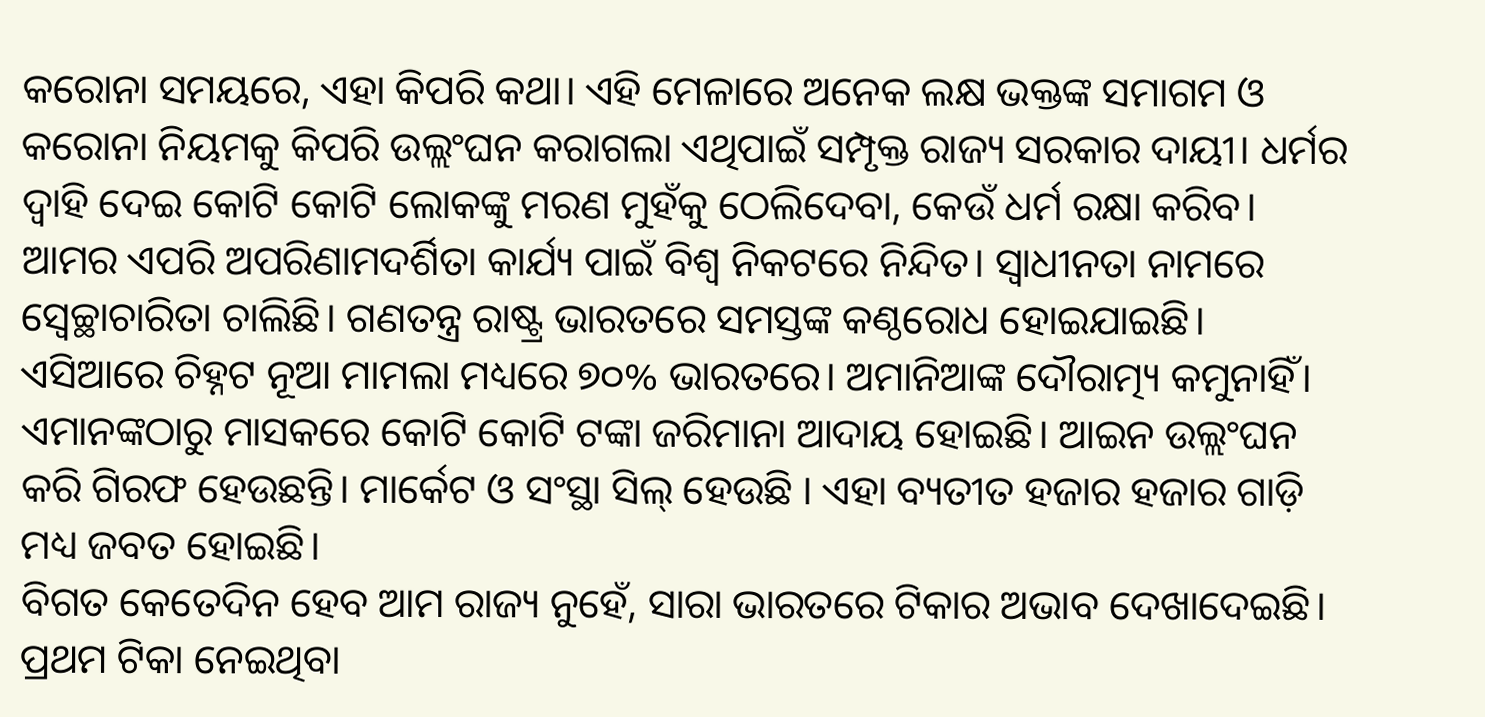କରୋନା ସମୟରେ, ଏହା କିପରି କଥା। ଏହି ମେଳାରେ ଅନେକ ଲକ୍ଷ ଭକ୍ତଙ୍କ ସମାଗମ ଓ କରୋନା ନିୟମକୁ କିପରି ଉଲ୍ଲଂଘନ କରାଗଲା ଏଥିପାଇଁ ସମ୍ପୃକ୍ତ ରାଜ୍ୟ ସରକାର ଦାୟୀ। ଧର୍ମର ଦ୍ୱାହି ଦେଇ କୋଟି କୋଟି ଲୋକଙ୍କୁ ମରଣ ମୁହଁକୁ ଠେଲିଦେବା, କେଉଁ ଧର୍ମ ରକ୍ଷା କରିବ। ଆମର ଏପରି ଅପରିଣାମଦର୍ଶିତା କାର୍ଯ୍ୟ ପାଇଁ ବିଶ୍ୱ ନିକଟରେ ନିନ୍ଦିତ। ସ୍ବାଧୀନତା ନାମରେ ସ୍ବେଚ୍ଛାଚାରିତା ଚାଲିଛି। ଗଣତନ୍ତ୍ର ରାଷ୍ଟ୍ର ଭାରତରେ ସମସ୍ତଙ୍କ କଣ୍ଠରୋଧ ହୋଇଯାଇଛି। ଏସିଆରେ ଚିହ୍ନଟ ନୂଆ ମାମଲା ମଧ୍ୟରେ ୭୦% ଭାରତରେ। ଅମାନିଆଙ୍କ ଦୌରାତ୍ମ୍ୟ କମୁନାହିଁ। ଏମାନଙ୍କଠାରୁ ମାସକରେ କୋଟି କୋଟି ଟଙ୍କା ଜରିମାନା ଆଦାୟ ହୋଇଛି। ଆଇନ ଉଲ୍ଲଂଘନ କରି ଗିରଫ ହେଉଛନ୍ତି। ମାର୍କେଟ ଓ ସଂସ୍ଥା ସିଲ୍‌ ହେଉଛି । ଏହା ବ୍ୟତୀତ ହଜାର ହଜାର ଗାଡ଼ି ମଧ୍ୟ ଜବତ ହୋଇଛି।
ବିଗତ କେତେଦିନ ହେବ ଆମ ରାଜ୍ୟ ନୁହେଁ, ସାରା ଭାରତରେ ଟିକାର ଅଭାବ ଦେଖାଦେଇଛି। ପ୍ରଥମ ଟିକା ନେଇଥିବା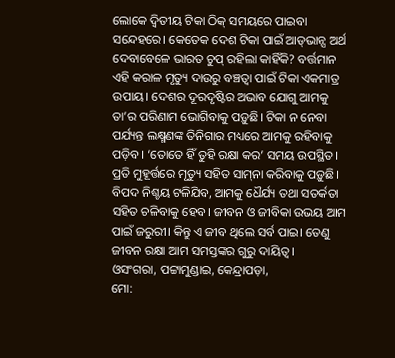ଲୋକେ ଦ୍ୱିତୀୟ ଟିକା ଠିକ୍‌ ସମୟରେ ପାଇବା ସନ୍ଦେହରେ। କେତେକ ଦେଶ ଟିକା ପାଇଁ ଆଡ୍‌ଭାନ୍ସ ଅର୍ଥ ଦେବାବେଳେ ଭାରତ ଚୁପ୍‌ ରହିଲା କାହିଁକି? ବର୍ତ୍ତମାନ ଏହି କରାଳ ମୃତ୍ୟୁ ଦାଉରୁ ବଞ୍ଚତ୍ବା ପାଇଁ ଟିକା ଏକମାତ୍ର ଉପାୟ। ଦେଶର ଦୂରଦୃଷ୍ଟିର ଅଭାବ ଯୋଗୁ ଆମକୁ ତା’ର ପରିଣାମ ଭୋଗିବାକୁ ପଡ଼ୁଛି। ଟିକା ନ ନେବା ପର୍ଯ୍ୟନ୍ତ ଲକ୍ଷ୍ମଣଙ୍କ ତିନିଗାର ମଧ୍ୟରେ ଆମକୁ ରହିବାକୁ ପଡ଼ିବ। ‘ତୋତେ ହିଁ ତୁହି ରକ୍ଷା କର’ ସମୟ ଉପସ୍ଥିତ। ପ୍ରତି ମୁହୂର୍ତ୍ତରେ ମୃତ୍ୟୁ ସହିତ ସାମ୍‌ନା କରିବାକୁ ପଡ଼ୁଛି। ବିପଦ ନିଶ୍ଚୟ ଟଳିଯିବ, ଆମକୁ ଧୈର୍ଯ୍ୟ ତଥା ସତର୍କତା ସହିତ ଚଳିବାକୁ ହେବ। ଜୀବନ ଓ ଜୀବିକା ଉଭୟ ଆମ ପାଇଁ ଜରୁରୀ। କିନ୍ତୁ ଏ ଜୀବ ଥିଲେ ସର୍ବ ପାଇ। ତେଣୁ ଜୀବନ ରକ୍ଷା ଆମ ସମସ୍ତଙ୍କର ଗୁରୁ ଦାୟିତ୍ୱ।
ଓସଂଗରା, ପଟ୍ଟାମୁଣ୍ଡାଇ, କେନ୍ଦ୍ରାପଡ଼ା,
ମୋ: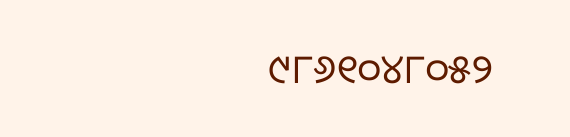୯୮୬୧୦୪୮୦୫୨